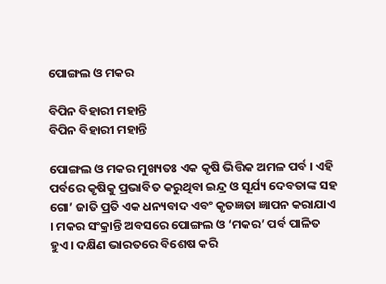ପୋଙ୍ଗଲ ଓ ମକର

ବିପିନ ବିହାରୀ ମହାନ୍ତି
ବିପିନ ବିହାରୀ ମହାନ୍ତି

ପୋଙ୍ଗଲ ଓ ମକର ମୁଖ୍ୟତଃ ଏକ କୃଷି ଭିତ୍ତିକ ଅମଳ ପର୍ବ । ଏହି ପର୍ବରେ କୃଷିକୁ ପ୍ରଭାବିତ କରୁଥିବା ଇନ୍ଦ୍ର ଓ ସୂର୍ଯ୍ୟ ଦେବତାଙ୍କ ସହ ଗୋ’ ଜାତି ପ୍ରତି ଏକ ଧନ୍ୟବାଦ ଏବଂ କୃତଜ୍ଞତା ଜ୍ଞାପନ କରାଯାଏ । ମକର ସଂକ୍ରାନ୍ତି ଅବସରେ ପୋଙ୍ଗଲ ଓ ‘ମକର’ ପର୍ବ ପାଳିତ ହୁଏ । ଦକ୍ଷିଣ ଭାରତରେ ବିଶେଷ କରି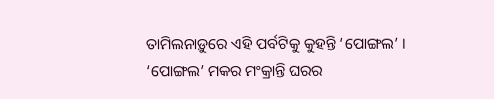ତାମିଲନାଡ଼ୁରେ ଏହି ପର୍ବଟିକୁ କୁହନ୍ତି ‘ପୋଙ୍ଗଲ’ । ‘ପୋଙ୍ଗଲ’ ମକର ମଂକ୍ରାନ୍ତି ଘରର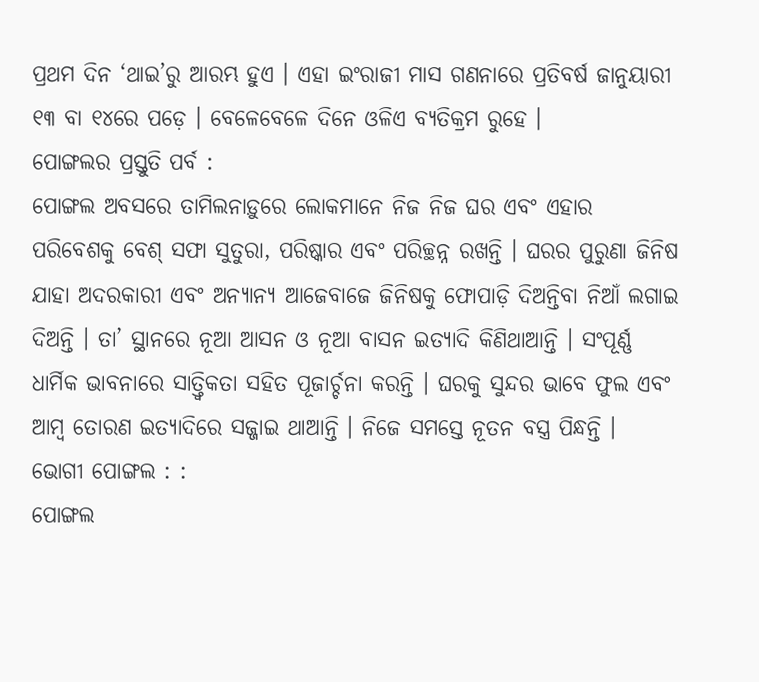ପ୍ରଥମ ଦିନ ‘ଥାଇ’ରୁ ଆରମ୍ଭ ହୁଏ । ଏହା ଇଂରାଜୀ ମାସ ଗଣନାରେ ପ୍ରତିବର୍ଷ ଜାନୁୟାରୀ ୧୩ ବା ୧୪ରେ ପଡ଼େ । ବେଳେବେଳେ ଦିନେ ଓଳିଏ ବ୍ୟତିକ୍ରମ ରୁହେ ।
ପୋଙ୍ଗଲର ପ୍ରସ୍ତୁତି ପର୍ବ :
ପୋଙ୍ଗଲ ଅବସରେ ତାମିଲନାଡ଼ୁରେ ଲୋକମାନେ ନିଜ ନିଜ ଘର ଏବଂ ଏହାର ପରିବେଶକୁ ବେଶ୍ ସଫା ସୁତୁରା, ପରିଷ୍କାର ଏବଂ ପରିଚ୍ଛନ୍ନ ରଖନ୍ତି । ଘରର ପୁରୁଣା ଜିନିଷ ଯାହା ଅଦରକାରୀ ଏବଂ ଅନ୍ୟାନ୍ୟ ଆଜେବାଜେ ଜିନିଷକୁ ଫୋପାଡ଼ି ଦିଅନ୍ତିବା ନିଆଁ ଲଗାଇ ଦିଅନ୍ତି । ତା’ ସ୍ଥାନରେ ନୂଆ ଆସନ ଓ ନୂଆ ବାସନ ଇତ୍ୟାଦି କିଣିଥାଆନ୍ତି । ସଂପୂର୍ଣ୍ଣ ଧାର୍ମିକ ଭାବନାରେ ସାତ୍ତ୍ୱିକତା ସହିତ ପୂଜାର୍ଚ୍ଚନା କରନ୍ତି । ଘରକୁ ସୁନ୍ଦର ଭାବେ ଫୁଲ ଏବଂ ଆମ୍ବ ତୋରଣ ଇତ୍ୟାଦିରେ ସଜ୍ଜାଇ ଥାଆନ୍ତି । ନିଜେ ସମସ୍ତେ ନୂତନ ବସ୍ତ୍ର ପିନ୍ଧନ୍ତି ।
ଭୋଗୀ ପୋଙ୍ଗଲ : :
ପୋଙ୍ଗଲ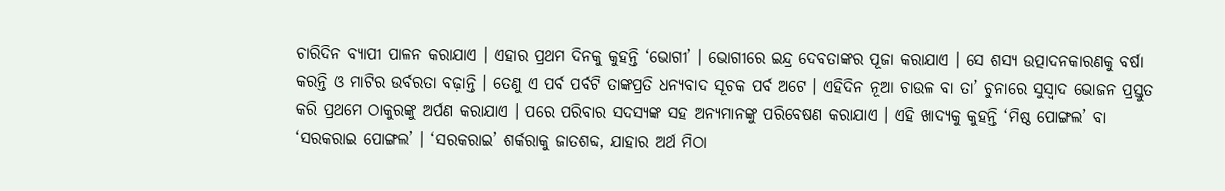ଚାରିଦିନ ବ୍ୟାପୀ ପାଳନ କରାଯାଏ । ଏହାର ପ୍ରଥମ ଦିନକୁ କୁହନ୍ତି ‘ଭୋଗୀ’ । ଭୋଗୀରେ ଇନ୍ଦ୍ର ଦେବତାଙ୍କର ପୂଜା କରାଯାଏ । ସେ ଶସ୍ୟ ଉତ୍ପାଦନକାରଣକୁ ବର୍ଷା କରନ୍ତି ଓ ମାଟିର ଉର୍ବରତା ବଢ଼ାନ୍ତି । ତେଣୁ ଏ ପର୍ବ ପର୍ବଟି ତାଙ୍କପ୍ରତି ଧନ୍ୟବାଦ ସୂଚକ ପର୍ବ ଅଟେ । ଏହିଦିନ ନୂଆ ଚାଉଳ ବା ତା’ ଚୁନାରେ ସୁସ୍ୱାଦ ଭୋଜନ ପ୍ରସ୍ତୁତ କରି ପ୍ରଥମେ ଠାକୁରଙ୍କୁ ଅର୍ପଣ କରାଯାଏ । ପରେ ପରିବାର ସଦସ୍ୟଙ୍କ ସହ ଅନ୍ୟମାନଙ୍କୁ ପରିବେଷଣ କରାଯାଏ । ଏହି ଖାଦ୍ୟକୁ କୁହନ୍ତି ‘ମିଷ୍ଠ ପୋଙ୍ଗଲ’ ବା ‘ସରକରାଇ ପୋଙ୍ଗଲ’ । ‘ସରକରାଇ’ ଶର୍କରାକୁ ଜାତଶବ୍ଦ, ଯାହାର ଅର୍ଥ ମିଠା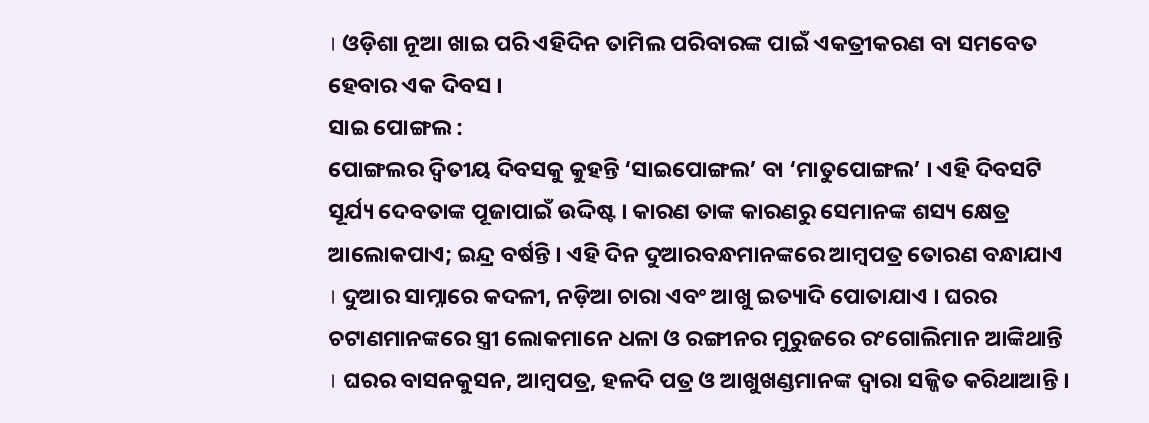। ଓଡ଼ିଶା ନୂଆ ଖାଇ ପରି ଏହିଦିନ ତାମିଲ ପରିବାରଙ୍କ ପାଇଁ ଏକତ୍ରୀକରଣ ବା ସମବେତ ହେବାର ଏକ ଦିବସ ।
ସାଇ ପୋଙ୍ଗଲ :
ପୋଙ୍ଗଲର ଦ୍ୱିତୀୟ ଦିବସକୁ କୁହନ୍ତି ‘ସାଇପୋଙ୍ଗଲ’ ବା ‘ମାତୁପୋଙ୍ଗଲ’ । ଏହି ଦିବସଟି ସୂର୍ଯ୍ୟ ଦେବତାଙ୍କ ପୂଜାପାଇଁ ଉଦ୍ଦିଷ୍ଟ । କାରଣ ତାଙ୍କ କାରଣରୁ ସେମାନଙ୍କ ଶସ୍ୟ କ୍ଷେତ୍ର ଆଲୋକପାଏ; ଇନ୍ଦ୍ର ବର୍ଷନ୍ତି । ଏହି ଦିନ ଦୁଆରବନ୍ଧମାନଙ୍କରେ ଆମ୍ବପତ୍ର ତୋରଣ ବନ୍ଧାଯାଏ । ଦୁଆର ସାମ୍ନାରେ କଦଳୀ, ନଡ଼ିଆ ଚାରା ଏବଂ ଆଖୁ ଇତ୍ୟାଦି ପୋତାଯାଏ । ଘରର ଚଟାଣମାନଙ୍କରେ ସ୍ତ୍ରୀ ଲୋକମାନେ ଧଳା ଓ ରଙ୍ଗୀନର ମୁରୁଜରେ ରଂଗୋଲିମାନ ଆଙ୍କିଥାନ୍ତି । ଘରର ବାସନକୁସନ, ଆମ୍ବପତ୍ର, ହଳଦି ପତ୍ର ଓ ଆଖୁଖଣ୍ଡମାନଙ୍କ ଦ୍ୱାରା ସଜ୍ଜିତ କରିଥାଆନ୍ତି ।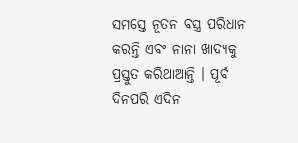ସମସ୍ତେ ନୂତନ ବସ୍ତ୍ର ପରିଧାନ କରନ୍ତି ଏବଂ ନାନା ଖାଦ୍ୟକୁ ପ୍ରସ୍ତୁତ କରିଥାଆନ୍ତି । ପୂର୍ବ ଦିନପରି ଏଦିନ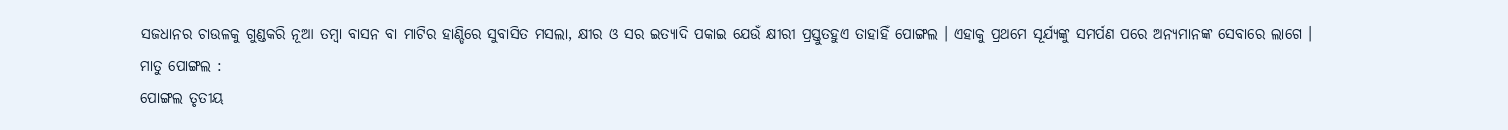ସଜଧାନର ଚାଉଳକୁ ଗୁଣ୍ଡକରି ନୂଆ ତମ୍ବା ବାସନ ବା ମାଟିର ହାଣ୍ଡିରେ ସୁବାସିତ ମସଲା, କ୍ଷୀର ଓ ସର ଇତ୍ୟାଦି ପକାଇ ଯେଉଁ କ୍ଷୀରୀ ପ୍ରସ୍ତୁତହୁଏ ତାହାହିଁ ପୋଙ୍ଗଲ । ଏହାକୁ ପ୍ରଥମେ ସୂର୍ଯ୍ୟଙ୍କୁ ସମର୍ପଣ ପରେ ଅନ୍ୟମାନଙ୍କ ସେବାରେ ଲାଗେ ।
ମାତୁ ପୋଙ୍ଗଲ :
ପୋଙ୍ଗଲ ତୃତୀୟ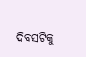ଦିବସଟିକୁ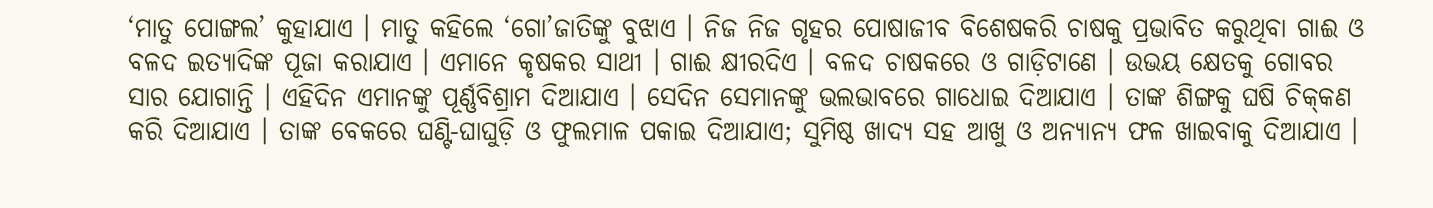‘ମାତୁ ପୋଙ୍ଗଲ’ କୁହାଯାଏ । ମାତୁ କହିଲେ ‘ଗୋ’ଜାତିଙ୍କୁ ବୁଝାଏ । ନିଜ ନିଜ ଗୃହର ପୋଷାଜୀବ ବିଶେଷକରି ଚାଷକୁ ପ୍ରଭାବିତ କରୁଥିବା ଗାଈ ଓ ବଳଦ ଇତ୍ୟାଦିଙ୍କ ପୂଜା କରାଯାଏ । ଏମାନେ କୃଷକର ସାଥୀ । ଗାଈ କ୍ଷୀରଦିଏ । ବଳଦ ଚାଷକରେ ଓ ଗାଡ଼ିଟାଣେ । ଉଭୟ କ୍ଷେତକୁ ଗୋବର ସାର ଯୋଗାନ୍ତି । ଏହିଦିନ ଏମାନଙ୍କୁ ପୂର୍ଣ୍ଣବିଶ୍ରାମ ଦିଆଯାଏ । ସେଦିନ ସେମାନଙ୍କୁ ଭଲଭାବରେ ଗାଧୋଇ ଦିଆଯାଏ । ତାଙ୍କ ଶିଙ୍ଗକୁ ଘଷି ଚିକ୍‌କଣ କରି ଦିଆଯାଏ । ତାଙ୍କ ବେକରେ ଘଣ୍ଟି-ଘାଘୁଡ଼ି ଓ ଫୁଲମାଳ ପକାଇ ଦିଆଯାଏ; ସୁମିଷ୍ଠ ଖାଦ୍ୟ ସହ ଆଖୁ ଓ ଅନ୍ୟାନ୍ୟ ଫଳ ଖାଇବାକୁ ଦିଆଯାଏ ।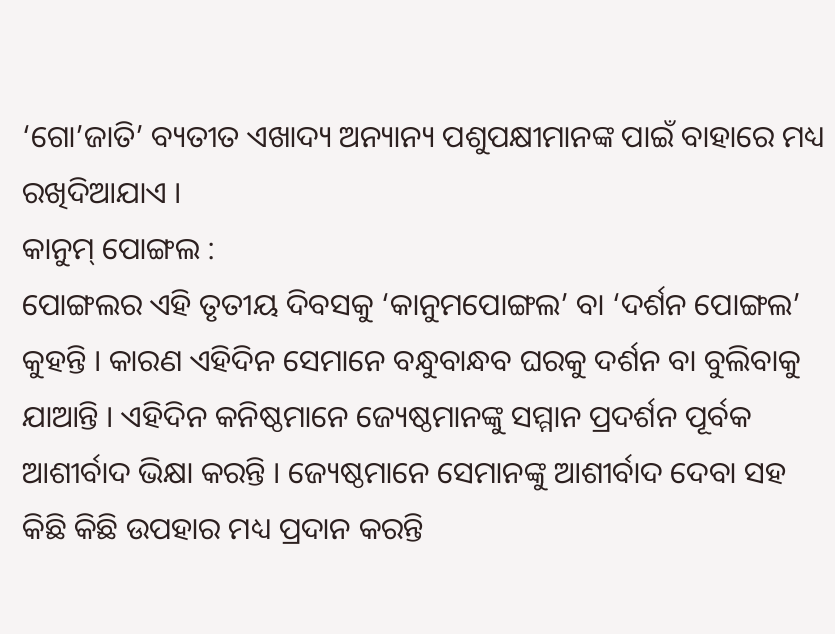‘ଗୋ’ଜାତି’ ବ୍ୟତୀତ ଏଖାଦ୍ୟ ଅନ୍ୟାନ୍ୟ ପଶୁପକ୍ଷୀମାନଙ୍କ ପାଇଁ ବାହାରେ ମଧ୍ୟ ରଖିଦିଆଯାଏ ।
କାନୁମ୍ ପୋଙ୍ଗଲ :
ପୋଙ୍ଗଲର ଏହି ତୃତୀୟ ଦିବସକୁ ‘କାନୁମପୋଙ୍ଗଲ’ ବା ‘ଦର୍ଶନ ପୋଙ୍ଗଲ’ କୁହନ୍ତି । କାରଣ ଏହିଦିନ ସେମାନେ ବନ୍ଧୁବାନ୍ଧବ ଘରକୁ ଦର୍ଶନ ବା ବୁଲିବାକୁ ଯାଆନ୍ତି । ଏହିଦିନ କନିଷ୍ଠମାନେ ଜ୍ୟେଷ୍ଠମାନଙ୍କୁ ସମ୍ମାନ ପ୍ରଦର୍ଶନ ପୂର୍ବକ ଆଶୀର୍ବାଦ ଭିକ୍ଷା କରନ୍ତି । ଜ୍ୟେଷ୍ଠମାନେ ସେମାନଙ୍କୁ ଆଶୀର୍ବାଦ ଦେବା ସହ କିଛି କିଛି ଉପହାର ମଧ୍ୟ ପ୍ରଦାନ କରନ୍ତି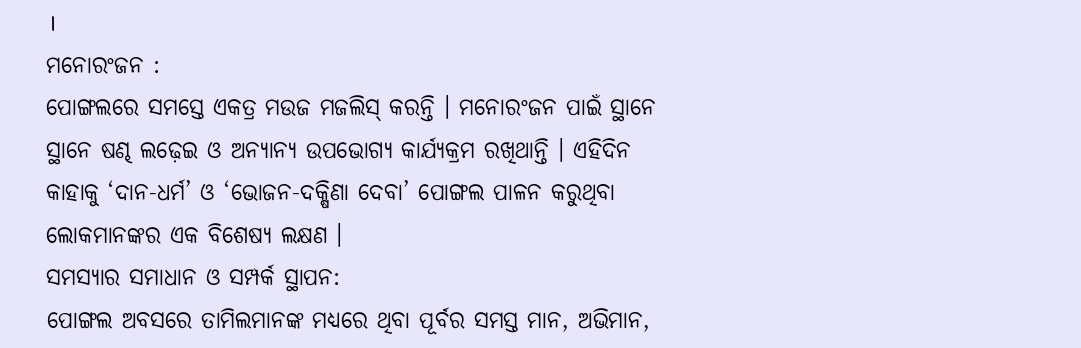।
ମନୋରଂଜନ :
ପୋଙ୍ଗଲରେ ସମସ୍ତେ ଏକତ୍ର ମଉଜ ମଜଲିସ୍ କରନ୍ତି । ମନୋରଂଜନ ପାଇଁ ସ୍ଥାନେ ସ୍ଥାନେ ଷଣ୍ଢ ଲଢ଼େଇ ଓ ଅନ୍ୟାନ୍ୟ ଉପଭୋଗ୍ୟ କାର୍ଯ୍ୟକ୍ରମ ରଖିଥାନ୍ତି । ଏହିଦିନ କାହାକୁ ‘ଦାନ-ଧର୍ମ’ ଓ ‘ଭୋଜନ-ଦକ୍ଷିଣା ଦେବା’ ପୋଙ୍ଗଲ ପାଳନ କରୁଥିବା ଲୋକମାନଙ୍କର ଏକ ବିଶେଷ୍ୟ ଲକ୍ଷଣ ।
ସମସ୍ୟାର ସମାଧାନ ଓ ସମ୍ପର୍କ ସ୍ଥାପନ:
ପୋଙ୍ଗଲ ଅବସରେ ତାମିଲମାନଙ୍କ ମଧ୍ୟରେ ଥିବା ପୂର୍ବର ସମସ୍ତ ମାନ, ଅଭିମାନ,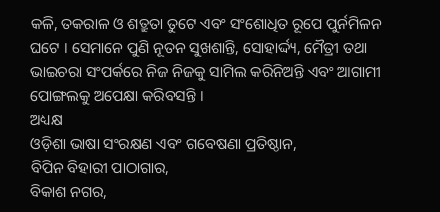କଳି, ତକରାଳ ଓ ଶତ୍ରୁତା ତୁଟେ ଏବଂ ସଂଶୋଧିତ ରୂପେ ପୁର୍ନମିଳନ ଘଟେ । ସେମାନେ ପୁଣି ନୂତନ ସୁଖଶାନ୍ତି, ସୋହାର୍ଦ୍ଦ୍ୟ, ମୈତ୍ରୀ ତଥା ଭାଇଚରା ସଂପର୍କରେ ନିଜ ନିଜକୁ ସାମିଲ କରିନିଅନ୍ତି ଏବଂ ଆଗାମୀ ପୋଙ୍ଗଲକୁ ଅପେକ୍ଷା କରିବସନ୍ତି ।
ଅଧ୍ୟକ୍ଷ
ଓଡ଼ିଶା ଭାଷା ସଂରକ୍ଷଣ ଏବଂ ଗବେଷଣା ପ୍ରତିଷ୍ଠାନ,
ବିପିନ ବିହାରୀ ପାଠାଗାର,
ବିକାଶ ନଗର,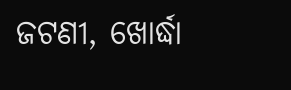ଜଟଣୀ, ଖୋର୍ଦ୍ଧା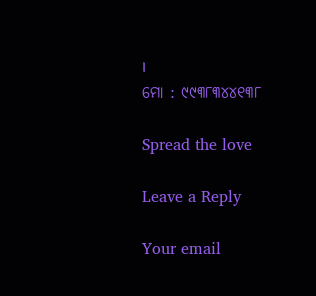।
ମୋ : ୯୯୩୮୩୪୪୧୩୮

Spread the love

Leave a Reply

Your email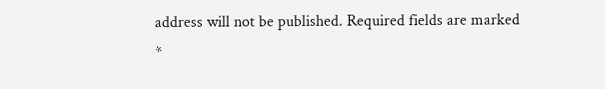address will not be published. Required fields are marked *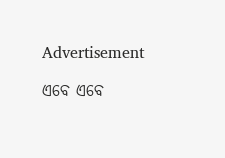Advertisement

ଏବେ ଏବେ